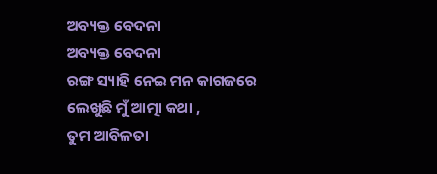ଅବ୍ୟକ୍ତ ବେଦନା
ଅବ୍ୟକ୍ତ ବେଦନା
ରଙ୍ଗ ସ୍ୟାହି ନେଇ ମନ କାଗଜରେ
ଲେଖୁଛି ମୁଁ ଆତ୍ମା କଥା ,
ତୁମ ଆବିଳତା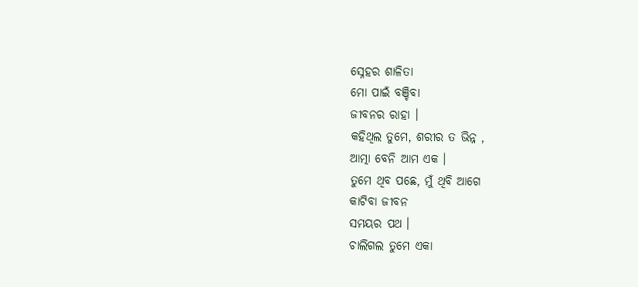ସ୍ନେହର ଶାଳିତା
ମୋ ପାଇଁ ବଞ୍ଚିବା
ଜୀବନର ରାହା ।
କହିଥିଲ ତୁମେ, ଶରୀର ତ ଭିନ୍ନ ,
ଆତ୍ମା ବେନି ଆମ ଏକ ।
ତୁମେ ଥିବ ପଛେ, ମୁଁ ଥିବି ଆଗେ
କାଟିବା ଜୀବନ
ସମୟର ପଥ ।
ଚାଲିଗଲ ତୁମେ ଏକା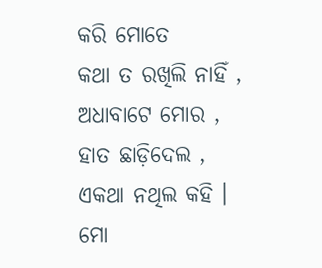କରି ମୋତେ
କଥା ତ ରଖିଲି ନାହିଁ ,
ଅଧାବାଟେ ମୋର ,
ହାତ ଛାଡ଼ିଦେଲ ,
ଏକଥା ନଥିଲ କହି ।
ମୋ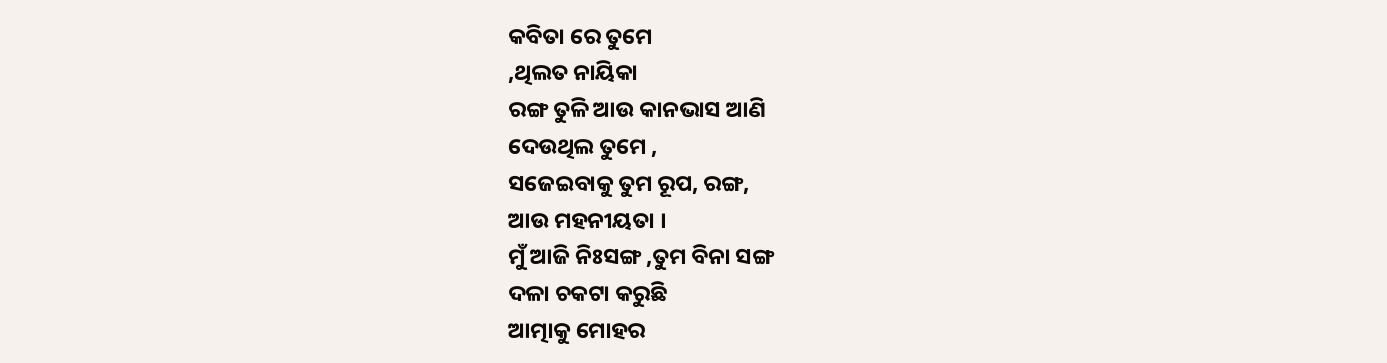କବିତା ରେ ତୁମେ
,ଥିଲତ ନାୟିକା
ରଙ୍ଗ ତୁଳି ଆଉ କାନଭାସ ଆଣି
ଦେଉଥିଲ ତୁମେ ,
ସଜେଇବାକୁ ତୁମ ରୂପ, ରଙ୍ଗ,
ଆଉ ମହନୀୟତା ।
ମୁଁ ଆଜି ନିଃସଙ୍ଗ ,ତୁମ ବିନା ସଙ୍ଗ
ଦଳା ଚକଟା କରୁଛି
ଆତ୍ମାକୁ ମୋହର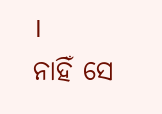।
ନାହିଁ ସେ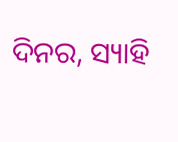ଦିନର, ସ୍ୟାହି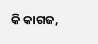କି କାଗଜ,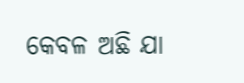କେବଳ ଅଛି ଯା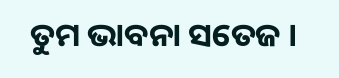ତୁମ ଭାବନା ସତେଜ ।